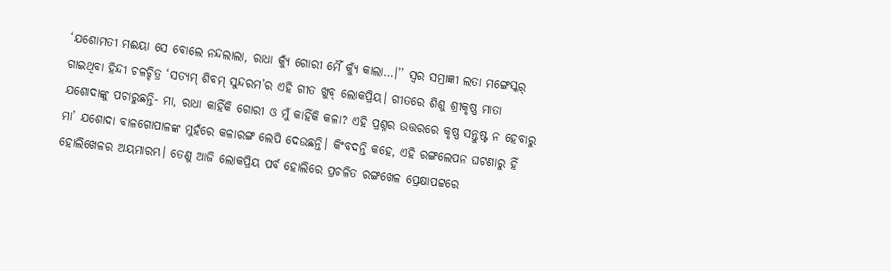‘ଯଶୋମତୀ ମଈୟା ସେ ବୋଲେ ନନ୍ଦଲାଲା, ରାଧା କ୍ୟୁଁ ଗୋରୀ ମୈଁ କ୍ୟୁଁ କାଲା…।’’ ସ୍ବର ସମ୍ରାଜ୍ଞୀ ଲତା ମଙ୍ଗେସ୍କର୍ ଗାଇଥିବା ହିନ୍ଦୀ ଚଳଚ୍ଚିତ୍ର ‘ସତ୍ୟମ୍ ଶିବମ୍ ସୁନ୍ଦରମ’ର ଏହି ଗୀତ ଖୁବ୍ ଲୋକପ୍ରିୟ। ଗୀତରେ ଶିଶୁ ଶ୍ରୀକୃଷ୍ଣ ମାତା ଯଶୋଦାଙ୍କୁ ପଚାରୁଛନ୍ତି- ମା, ରାଧା କାହିଁକି ଗୋରୀ ଓ ମୁଁ କାହିଁକି କଳା? ଏହି ପ୍ରଶ୍ନର ଉତ୍ତରରେ କୃଷ୍ଣ ସନ୍ତୁଷ୍ଟ ନ ହେବାରୁ ମା’ ଯଶୋଦା ବାଳଗୋପାଳଙ୍କ ମୁହଁରେ କଳାରଙ୍ଗ ଲେପି ଦେଉଛନ୍ତି। କିଂବଦନ୍ତି କହେ, ଏହି ରଙ୍ଗଲେପନ ଘଟଣାରୁ ହିଁ ହୋଲିଖେଳର ଅୟମାରମ୍ଭ। ତେଣୁ ଆଜି ଲୋକପ୍ରିୟ ପର୍ବ ହୋଲିରେ ପ୍ରଚଳିତ ରଙ୍ଗଖେଳ ପ୍ରେକ୍ଷାପଟ୍ଟରେ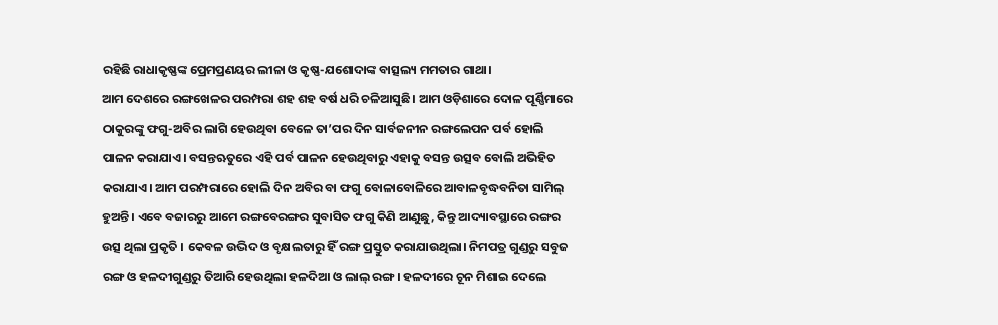ରହିଛି ରାଧାକୃଷ୍ଣଙ୍କ ପ୍ରେମପ୍ରଣୟର ଲୀଳା ଓ କୃଷ୍ଣ-ଯଶୋଦାଙ୍କ ବାତ୍ସଲ୍ୟ ମମତାର ଗାଥା।
ଆମ ଦେଶରେ ରଙ୍ଗଖେଳର ପରମ୍ପରା ଶହ ଶହ ବର୍ଷ ଧରି ଚଳିଆସୁଛି। ଆମ ଓଡ଼ିଶାରେ ଦୋଳ ପୂର୍ଣ୍ଣିମାରେ ଠାକୁରଙ୍କୁ ଫଗୁ-ଅବିର ଲାଗି ହେଉଥିବା ବେଳେ ତା’ପର ଦିନ ସାର୍ବଜନୀନ ରଙ୍ଗଲେପନ ପର୍ବ ହୋଲି ପାଳନ କରାଯାଏ। ବସନ୍ତଋତୁରେ ଏହି ପର୍ବ ପାଳନ ହେଉଥିବାରୁ ଏହାକୁ ବସନ୍ତ ଉତ୍ସବ ବୋଲି ଅଭିହିତ କରାଯାଏ। ଆମ ପରମ୍ପରାରେ ହୋଲି ଦିନ ଅବିର ବା ଫଗୁ ବୋଳାବୋଳିରେ ଆବାଳବୃଦ୍ଧବନିତା ସାମିଲ୍ ହୁଅନ୍ତି। ଏବେ ବଜାରରୁ ଆମେ ରଙ୍ଗବେରଙ୍ଗର ସୁବାସିତ ଫଗୁ କିଣି ଆଣୁଛୁ, କିନ୍ତୁ ଆଦ୍ୟାବସ୍ଥାରେ ରଙ୍ଗର ଉତ୍ସ ଥିଲା ପ୍ରକୃତି । କେବଳ ଉଦ୍ଭିଦ ଓ ବୃକ୍ଷଲତାରୁ ହିଁ ରଙ୍ଗ ପ୍ରସ୍ତୁତ କରାଯାଉଥିଲା। ନିମପତ୍ର ଗୁଣ୍ଡରୁ ସବୁଜ ରଙ୍ଗ ଓ ହଳଦୀଗୁଣ୍ଡରୁ ତିଆରି ହେଉଥିଲା ହଳଦିଆ ଓ ଲାଲ୍ ରଙ୍ଗ। ହଳଦୀରେ ଚୂନ ମିଶାଇ ଦେଲେ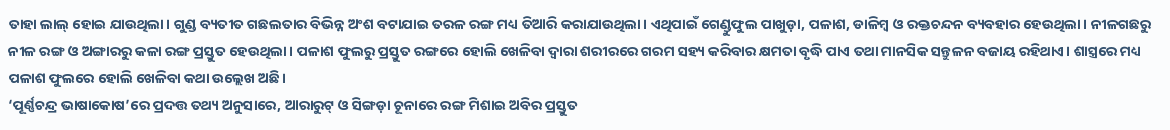ତାହା ଲାଲ୍ ହୋଇ ଯାଉଥିଲା। ଗୁଣ୍ଡ ବ୍ୟତୀତ ଗଛଲତାର ବିଭିନ୍ନ ଅଂଶ ବଟାଯାଇ ତରଳ ରଙ୍ଗ ମଧ୍ୟ ତିଆରି କରାଯାଉଥିଲା। ଏଥିପାଇଁ ଗେଣ୍ଡୁଫୁଲ ପାଖୁଡ଼ା, ପଳାଶ, ଡାଳିମ୍ବ ଓ ରକ୍ତଚନ୍ଦନ ବ୍ୟବହାର ହେଉଥିଲା। ନୀଳଗଛରୁ ନୀଳ ରଙ୍ଗ ଓ ଅଙ୍ଗାରରୁ କଳା ରଙ୍ଗ ପ୍ରସ୍ତୁତ ହେଉଥିଲା। ପଳାଶ ଫୁଲରୁ ପ୍ରସ୍ତୁତ ରଙ୍ଗରେ ହୋଲି ଖେଳିବା ଦ୍ବାରା ଶରୀରରେ ଗରମ ସହ୍ୟ କରିବାର କ୍ଷମତା ବୃଦ୍ଧି ପାଏ ତଥା ମାନସିକ ସନ୍ତୁଳନ ବଜାୟ ରହିଥାଏ। ଶାସ୍ତ୍ରରେ ମଧ୍ୟ ପଳାଶ ଫୁଲରେ ହୋଲି ଖେଳିବା କଥା ଉଲ୍ଲେଖ ଅଛି।
‘ପୂର୍ଣ୍ଣଚନ୍ଦ୍ର ଭାଷାକୋଷ’ରେ ପ୍ରଦତ୍ତ ତଥ୍ୟ ଅନୁସାରେ, ଆରାରୁଟ୍ ଓ ସିଙ୍ଗଡ଼ା ଚୂନାରେ ରଙ୍ଗ ମିଶାଇ ଅବିର ପ୍ରସ୍ତୁତ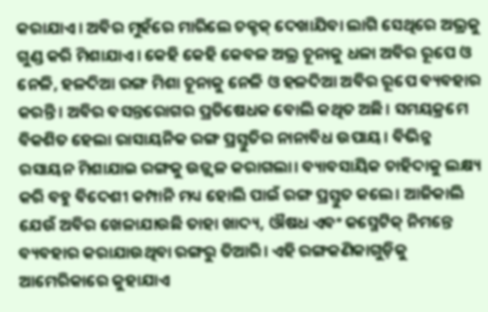କରାଯାଏ। ଅବିର ମୁହଁରେ ମାରିଲେ ଚକ୍ଚକ୍ ଦେଖାଯିବା ଲାଗି ସେଥିରେ ଅଭ୍ରକୁ ଗୁଣ୍ଡ କରି ମିଶାଯାଏ। କେହି କେହି କେବଳ ଅଭ୍ର ଚୂନାକୁ ଧଳା ଅବିର ରୂପେ ଓ ନେଳି, ହଳଦିଆ ରଙ୍ଗ ମିଶା ଚୂନାକୁ ନେଳି ଓ ହଳଦିଆ ଅବିର ରୂପେ ବ୍ୟବହାର କରନ୍ତି। ଅବିର ବସନ୍ତରୋଗର ପ୍ରତିଷେଧକ ବୋଲି କଥିତ ଅଛି। ସମୟକ୍ରମେ ବିକଶିତ ହେଲା ରାସାୟନିକ ରଙ୍ଗ ପ୍ରସ୍ତୁତିର ନାନାବିଧ ଉପାୟ। ବିଭିନ୍ନ ରସାୟନ ମିଶାଯାଇ ରଙ୍ଗକୁ ଉଜ୍ଜ୍ୱଳ କରାଗଲା। ବ୍ୟାବସାୟିକ ଚାହିଦାକୁ ଲକ୍ଷ୍ୟ କରି ବହୁ ବିଦେଶୀ କମ୍ପାନି ମଧ୍ୟ ହୋଲି ପାଇଁ ରଙ୍ଗ ପ୍ରସ୍ତୁତ କଲେ। ଆଜିକାଲି ଯେଉଁ ଅବିର ଖେଳାଯାଉଛି ତାହା ଖାଦ୍ୟ, ଔଷଧ ଏବଂ କସ୍ମେଟିକ୍ ନିମନ୍ତେ ବ୍ୟବହାର କରାଯାଉଥିବା ରଙ୍ଗରୁ ତିଆରି। ଏହି ରଙ୍ଗକଣିକାଗୁଡ଼ିକୁ ଆମେରିକାରେ କୁହାଯାଏ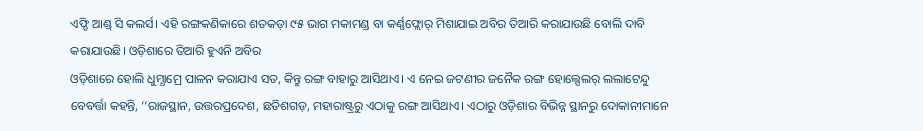ଏଫ୍ଡି ଆଣ୍ଡ୍ ସି କଲର୍ସ। ଏହି ରଙ୍ଗକଣିକାରେ ଶତକଡ଼ା ୯୫ ଭାଗ ମକାମଣ୍ଡ ବା କର୍ଣ୍ଣଫ୍ଲୋର୍ ମିଶାଯାଇ ଅବିର ତିଆରି କରାଯାଉଛି ବୋଲି ଦାବି କରାଯାଉଛି। ଓଡ଼ିଶାରେ ତିଆରି ହୁଏନି ଅବିର
ଓଡ଼ିଶାରେ ହୋଲି ଧୁମ୍ଧାମ୍ରେ ପାଳନ କରାଯାଏ ସତ, କିନ୍ତୁ ରଙ୍ଗ ବାହାରୁ ଆସିଥାଏ। ଏ ନେଇ ଜଟଣୀର ଜନୈକ ରଙ୍ଗ ହୋଲ୍ସେଲର୍ ଲଲାଟେନ୍ଦୁ ବେବର୍ତ୍ତା କହନ୍ତି, ‘‘ରାଜସ୍ଥାନ, ଉତ୍ତରପ୍ରଦେଶ, ଛତିଶଗଡ଼, ମହାରାଷ୍ଟ୍ରରୁ ଏଠାକୁ ରଙ୍ଗ ଆସିଥାଏ। ଏଠାରୁ ଓଡ଼ିଶାର ବିଭିନ୍ନ ସ୍ଥାନରୁ ଦୋକାନୀମାନେ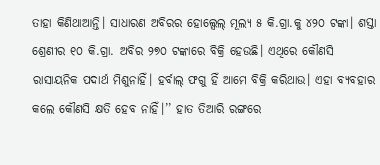ତାହା କିଣିଥାଆନ୍ତି। ସାଧାରଣ ଅବିରର ହୋଲ୍ସେଲ୍ ମୂଲ୍ୟ ୫ କି.ଗ୍ରା.କୁ ୪୨୦ ଟଙ୍କା। ଶସ୍ତା ଶ୍ରେଣୀର ୧୦ କି.ଗ୍ରା. ଅବିର ୨୭୦ ଟଙ୍କାରେ ବିକ୍ରି ହେଉଛି। ଏଥିରେ କୌଣସି ରାସାୟନିକ ପଦାର୍ଥ ମିଶୁନାହିଁ। ହର୍ବାଲ୍ ଫଗୁ ହିଁ ଆମେ ବିକ୍ରି କରିଥାଉ। ଏହା ବ୍ୟବହାର କଲେ କୌଣସି କ୍ଷତି ହେବ ନାହିଁ।’’ ହାତ ତିଆରି ରଙ୍ଗରେ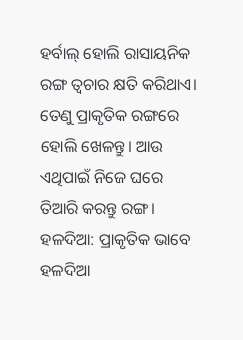ହର୍ବାଲ୍ ହୋଲି ରାସାୟନିକ ରଙ୍ଗ ତ୍ୱଚାର କ୍ଷତି କରିଥାଏ। ତେଣୁ ପ୍ରାକୃତିକ ରଙ୍ଗରେ ହୋଲି ଖେଳନ୍ତୁ। ଆଉ ଏଥିପାଇଁ ନିଜେ ଘରେ ତିଆରି କରନ୍ତୁ ରଙ୍ଗ।
ହଳଦିଆ: ପ୍ରାକୃତିକ ଭାବେ ହଳଦିଆ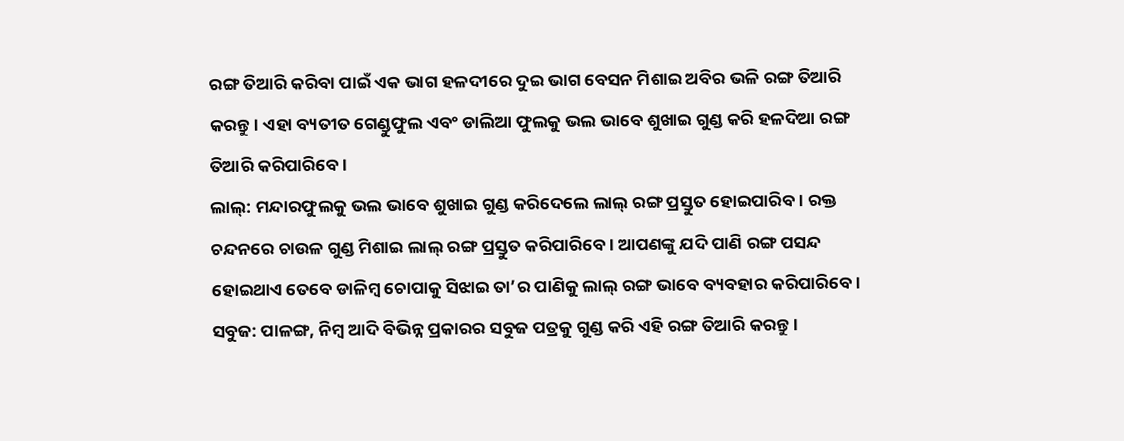ରଙ୍ଗ ତିଆରି କରିବା ପାଇଁ ଏକ ଭାଗ ହଳଦୀରେ ଦୁଇ ଭାଗ ବେସନ ମିଶାଇ ଅବିର ଭଳି ରଙ୍ଗ ତିଆରି କରନ୍ତୁ। ଏହା ବ୍ୟତୀତ ଗେଣ୍ଡୁଫୁଲ ଏବଂ ଡାଲିଆ ଫୁଲକୁ ଭଲ ଭାବେ ଶୁଖାଇ ଗୁଣ୍ଡ କରି ହଳଦିଆ ରଙ୍ଗ ତିଆରି କରିପାରିବେ।
ଲାଲ୍: ମନ୍ଦାରଫୁଲକୁ ଭଲ ଭାବେ ଶୁଖାଇ ଗୁଣ୍ଡ କରିଦେଲେ ଲାଲ୍ ରଙ୍ଗ ପ୍ରସ୍ତୁତ ହୋଇପାରିବ। ରକ୍ତ ଚନ୍ଦନରେ ଚାଉଳ ଗୁଣ୍ଡ ମିଶାଇ ଲାଲ୍ ରଙ୍ଗ ପ୍ରସ୍ତୁତ କରିପାରିବେ। ଆପଣଙ୍କୁ ଯଦି ପାଣି ରଙ୍ଗ ପସନ୍ଦ ହୋଇଥାଏ ତେବେ ଡାଳିମ୍ବ ଚୋପାକୁ ସିଝାଇ ତା’ର ପାଣିକୁ ଲାଲ୍ ରଙ୍ଗ ଭାବେ ବ୍ୟବହାର କରିପାରିବେ।
ସବୁଜ: ପାଳଙ୍ଗ, ନିମ୍ବ ଆଦି ବିଭିନ୍ନ ପ୍ରକାରର ସବୁଜ ପତ୍ରକୁ ଗୁଣ୍ଡ କରି ଏହି ରଙ୍ଗ ତିଆରି କରନ୍ତୁ।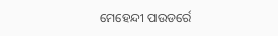ମେହେନ୍ଦୀ ପାଉଡର୍ରେ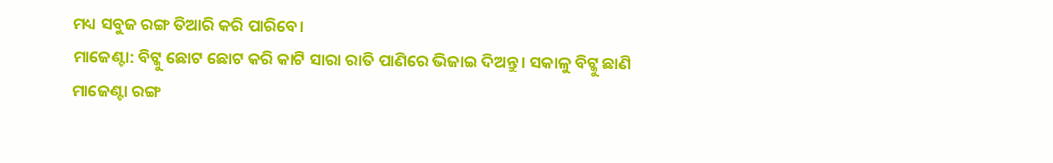ମଧ୍ୟ ସବୁଜ ରଙ୍ଗ ତିଆରି କରି ପାରିବେ।
ମାଜେଣ୍ଟା: ବିଟ୍କୁ ଛୋଟ ଛୋଟ କରି କାଟି ସାରା ରାତି ପାଣିରେ ଭିଜାଇ ଦିଅନ୍ତୁ। ସକାଳୁ ବିଟ୍କୁ ଛାଣି ମାଜେଣ୍ଟା ରଙ୍ଗ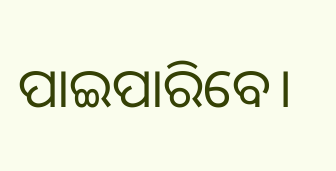ପାଇପାରିବେ।